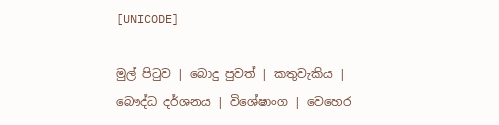[UNICODE]

මුල් පිටුව | බොදු පුවත් | කතුවැකිය | බෞද්ධ දර්ශනය | විශේෂාංග | වෙහෙර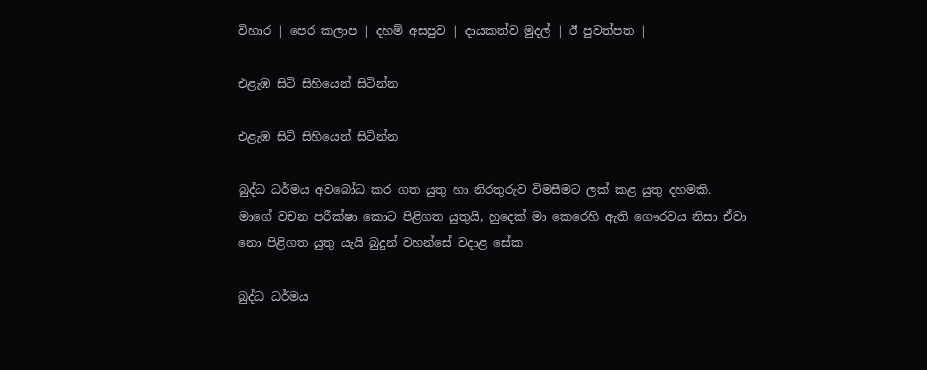විහාර | පෙර කලාප | දහම් අසපුව | දායකත්ව මුදල් | ඊ පුවත්පත |

එළැඹ සිටි සිහියෙන් සිටින්න

එළැඹ සිටි සිහියෙන් සිටින්න

බුද්ධ ධර්මය අවබෝධ කර ගත යුතු හා නිරතුරුව විමසීමට ලක් කළ යුතු දහමකි. මාගේ වචන පරීක්ෂා කොට පිළිගත යුතුයි, හුදෙක් මා කෙරෙහි ඇති ගෞරවය නිසා ඒවා නො පිළිගත යුතු යැයි බුදුන් වහන්සේ වදාළ සේක

බුද්ධ ධර්මය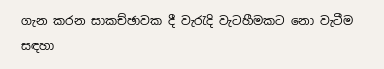ගැන කරන සාකච්ඡාවක දී වැරැදි වැටහීමකට නො වැටීම සඳහා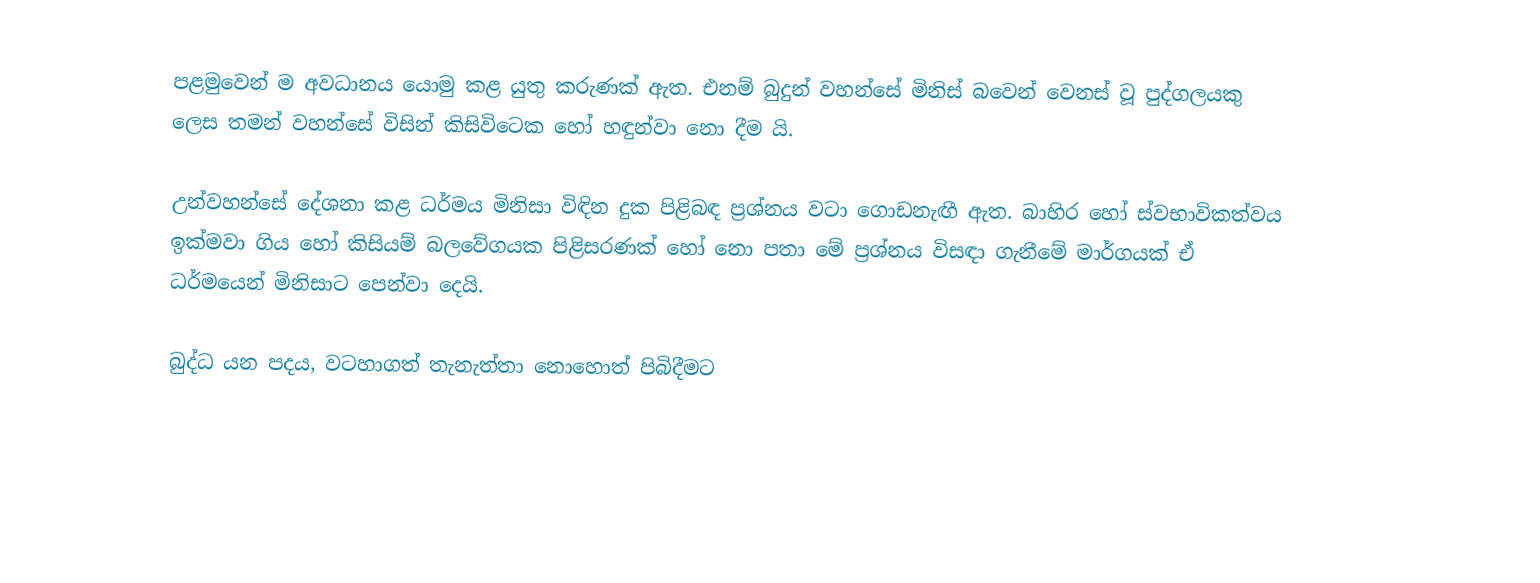පළමුවෙන් ම අවධානය යොමු කළ යුතු කරුණක් ඇත. එනම් බුදුන් වහන්සේ මිනිස් බවෙන් වෙනස් වූ පුද්ගලයකු ලෙස තමන් වහන්සේ විසින් කිසිවිටෙක හෝ හඳුන්වා නො දීම යි.

උන්වහන්සේ දේශනා කළ ධර්මය මිනිසා විඳින දුක පිළිබඳ ප්‍රශ්නය වටා ගොඩනැඟී ඇත. බාහිර හෝ ස්වභාවිකත්වය ඉක්මවා ගිය හෝ කිසියම් බලවේගයක පිළිසරණක් හෝ නො පතා මේ ප්‍රශ්නය විසඳා ගැනීමේ මාර්ගයක් ඒ ධර්මයෙන් මිනිසාට පෙන්වා දෙයි.

බුද්ධ යන පදය, වටහාගත් තැනැත්තා නොහොත් පිබිදීමට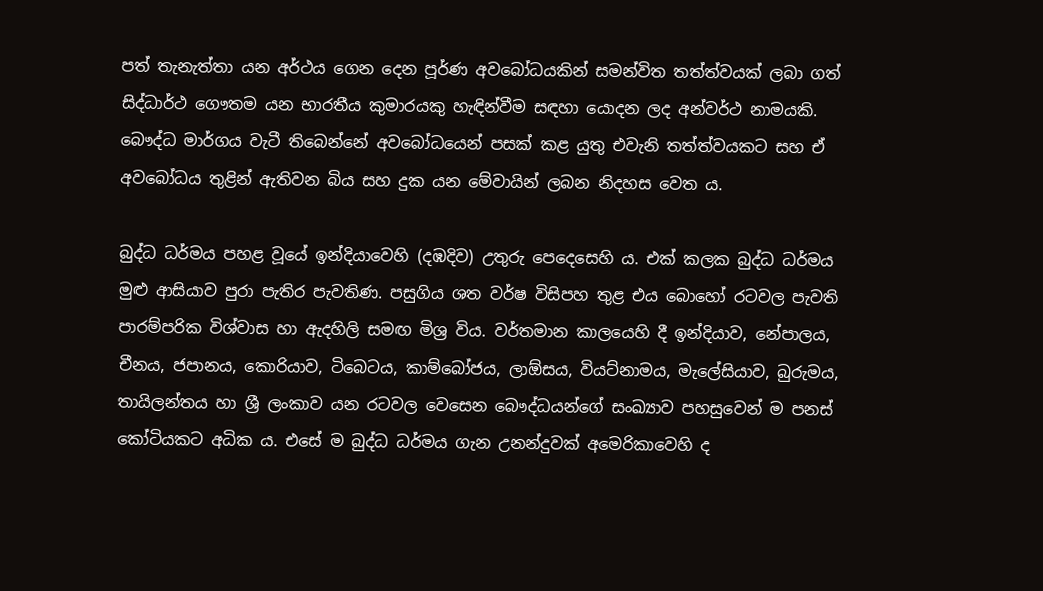පත් තැනැත්තා යන අර්ථය ගෙන දෙන පූර්ණ අවබෝධයකින් සමන්විත තත්ත්වයක් ලබා ගත් සිද්ධාර්ථ ගෞතම යන භාරතීය කුමාරයකු හැඳින්වීම සඳහා යොදන ලද අන්වර්ථ නාමයකි. බෞද්ධ මාර්ගය වැටී තිබෙන්නේ අවබෝධයෙන් පසක් කළ යුතු එවැනි තත්ත්වයකට සහ ඒ අවබෝධය තුළින් ඇතිවන බිය සහ දුක යන මේවායින් ලබන නිදහස වෙත ය.

බුද්ධ ධර්මය පහළ වූයේ ඉන්දියාවෙහි (දඹදිව) උතුරු පෙදෙසෙහි ය. එක් කලක බුද්ධ ධර්මය මුළු ආසියාව පුරා පැතිර පැවතිණ. පසුගිය ශත වර්ෂ විසිපහ තුළ එය බොහෝ රටවල පැවති පාරම්පරික විශ්වාස හා ඇදහිලි සමඟ මිශ්‍ර විය. වර්තමාන කාලයෙහි දී ඉන්දියාව, නේපාලය, චීනය, ජපානය, කොරියාව, ටිබෙටය, කාම්බෝජය, ලාඕසය, වියට්නාමය, මැලේසියාව, බුරුමය, තායිලන්තය හා ශ්‍රී ලංකාව යන රටවල වෙසෙන බෞද්ධයන්ගේ සංඛ්‍යාව පහසුවෙන් ම පනස් කෝටියකට අධික ය. එසේ ම බුද්ධ ධර්මය ගැන උනන්දුවක් අමෙරිකාවෙහි ද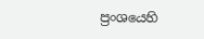ප්‍රංශයෙහි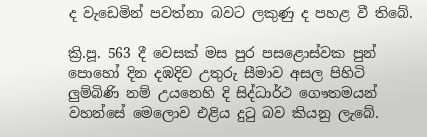ද වැඩෙමින් පවත්නා බවට ලකුණු ද පහළ වී තිබේ.

ක්‍රි.පූ. 563 දී වෙසක් මස පුර පසළොස්වක පුන් පොහෝ දින දඹදිව උතුරු සීමාව අසල පිහිටි ලුම්බිණි නම් උයනෙහි දි සිද්ධාර්ථ ගෞතමයන් වහන්සේ මෙලොව එළිය දුටු බව කියනු ලැබේ.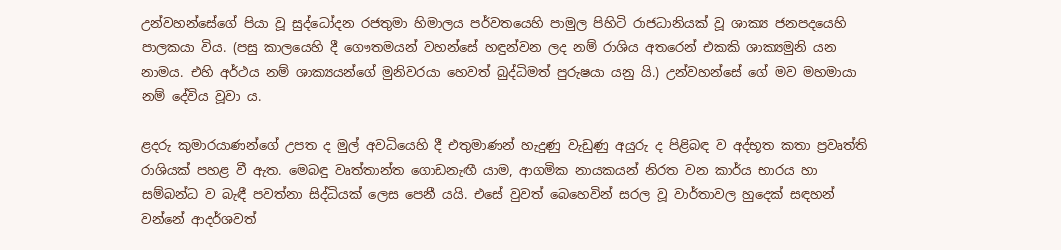උන්වහන්සේගේ පියා වූ සුද්ධෝදන රජතුමා හිමාලය පර්වතයෙහි පාමුල පිහිටි රාජධානියක් වූ ශාක්‍ය ජනපදයෙහි පාලකයා විය. (පසු කාලයෙහි දී ගෞතමයන් වහන්සේ හඳුන්වන ලද නම් රාශිය අතරෙන් එකකි ශාක්‍යමුනි යන නාමය. එහි අර්ථය නම් ශාක්‍යයන්ගේ මුනිවරයා හෙවත් බුද්ධිමත් පුරුෂයා යනු යි.) උන්වහන්සේ ගේ මව මහමායා නම් දේවිය වූවා ය.

ළදරු කුමාරයාණන්ගේ උපත ද මුල් අවධියෙහි දී එතුමාණන් හැදුණු වැඩුණු අයුරු ද පිළිබඳ ව අද්භූත කතා ප්‍රවෘත්ති රාශියක් පහළ වී ඇත. මෙබඳු වෘත්තාන්ත ගොඩනැඟී යාම, ආගමික නායකයන් නිරත වන කාර්ය භාරය හා සම්බන්ධ ව බැඳී පවත්නා සිද්ධියක් ලෙස පෙනී යයි. එසේ වුවත් බෙහෙවින් සරල වූ වාර්තාවල හුදෙක් සඳහන් වන්නේ ආදර්ශවත්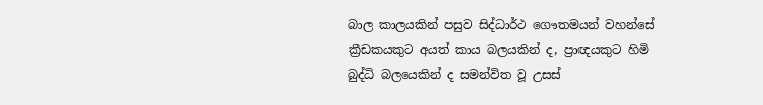බාල කාලයකින් පසුව සිද්ධාර්ථ ගෞතමයන් වහන්සේ ක්‍රීඩකයකුට අයත් කාය බලයකින් ද, ප්‍රාඥයකුට හිමි බුද්ධි බලයෙකින් ද සමන්විත වූ උසස්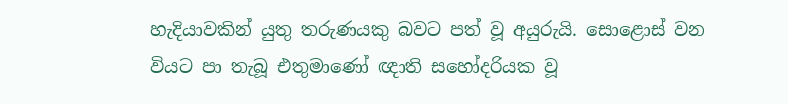හැදියාවකින් යුතු තරුණයකු බවට පත් වූ අයුරුයි. සොළොස් වන වියට පා තැබූ එතුමාණෝ ඥාති සහෝදරියක වූ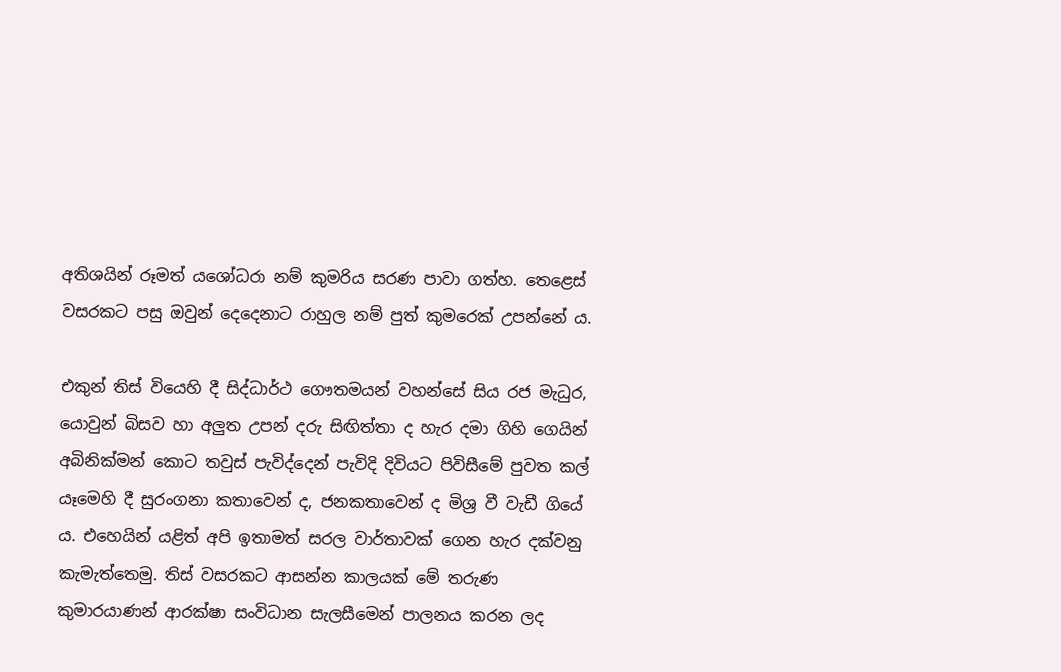අතිශයින් රූමත් යශෝධරා නම් කුමරිය සරණ පාවා ගත්හ. තෙළෙස් වසරකට පසු ඔවුන් දෙදෙනාට රාහුල නම් පුත් කුමරෙක් උපන්නේ ය.

එකුන් තිස් වියෙහි දී සිද්ධාර්ථ ගෞතමයන් වහන්සේ සිය රජ මැධුර, යොවුන් බිසව හා අලුත උපන් දරු සිඟිත්තා ද හැර දමා ගිහි ගෙයින් අබිනික්මන් කොට තවුස් පැවිද්දෙන් පැවිදි දිවියට පිවිසීමේ පුවත කල් යෑමෙහි දී සුරංගනා කතාවෙන් ද, ජනකතාවෙන් ද මිශ්‍ර වී වැඩී ගියේ ය. එහෙයින් යළිත් අපි ඉතාමත් සරල වාර්තාවක් ගෙන හැර දක්වනු කැමැත්තෙමු. තිස් වසරකට ආසන්න කාලයක් මේ තරුණ කුමාරයාණන් ආරක්ෂා සංවිධාන සැලසීමෙන් පාලනය කරන ලද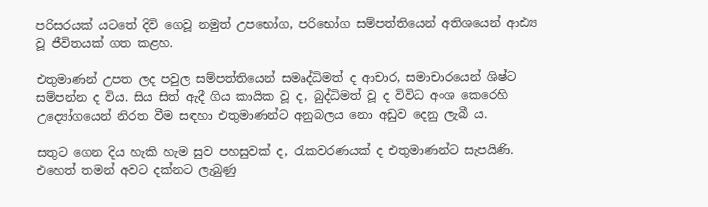පරිසරයක් යටතේ දිවි ගෙවූ නමුත් උපභෝග, පරිභෝග සම්පත්තියෙන් අතිශයෙන් ආඪ්‍ය වූ ජීවිතයක් ගත කළහ.

එතුමාණන් උපත ලද පවුල සම්පත්තියෙන් සමෘද්ධිමත් ද ආචාර, සමාචාරයෙන් ශිෂ්ට සම්පන්න ද විය. සිය සිත් ඇදී ගිය කායික වූ ද, බුද්ධිමත් වූ ද විවිධ අංශ කෙරෙහි උද්‍යෝගයෙන් නිරත වීම සඳහා එතුමාණන්ට අනුබලය නො අඩුව දෙනු ලැබී ය.

සතුට ගෙන දිය හැකි හැම සුව පහසුවක් ද, රැකවරණයක් ද එතුමාණන්ට සැපයිණි. එහෙත් තමන් අවට දක්නට ලැබුණු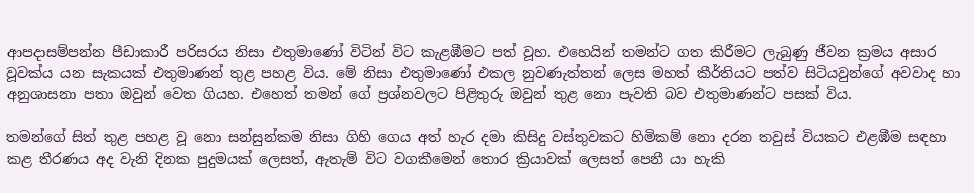ආපදාසම්පන්න පීඩාකාරී පරිසරය නිසා එතුමාණෝ විටින් විට කැළඹීමට පත් වූහ. එහෙයින් තමන්ට ගත කිරීමට ලැබුණු ජීවන ක්‍රමය අසාර වූවක්ය යන සැකයක් එතුමාණන් තුළ පහළ විය. මේ නිසා එතුමාණෝ එකල නුවණැත්තන් ලෙස මහත් කීර්තියට පත්ව සිටියවුන්ගේ අවවාද හා අනුශාසනා පතා ඔවුන් වෙත ගියහ. එහෙත් තමන් ගේ ප්‍රශ්නවලට පිළිතුරු ඔවුන් තුළ නො පැවති බව එතුමාණන්ට පසක් විය.

තමන්ගේ සිත් තුළ පහළ වූ නො සන්සුන්කම නිසා ගිහි ගෙය අත් හැර දමා කිසිදු වස්තුවකට හිමිකම් නො දරන තවුස් වියකට එළඹීම සඳහා කළ තීරණය අද වැනි දිනක පුදුමයක් ලෙසත්, ඇතැම් විට වගකීමෙන් තොර ක්‍රියාවක් ලෙසත් පෙනී යා හැකි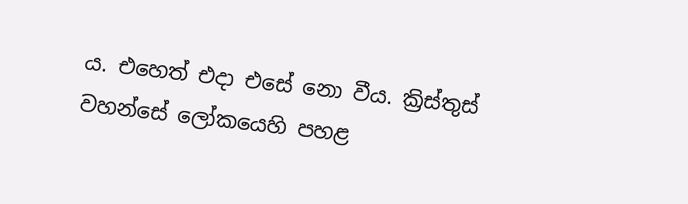ය. එහෙත් එදා එසේ නො වීය. ක්‍රිස්තුස් වහන්සේ ලෝකයෙහි පහළ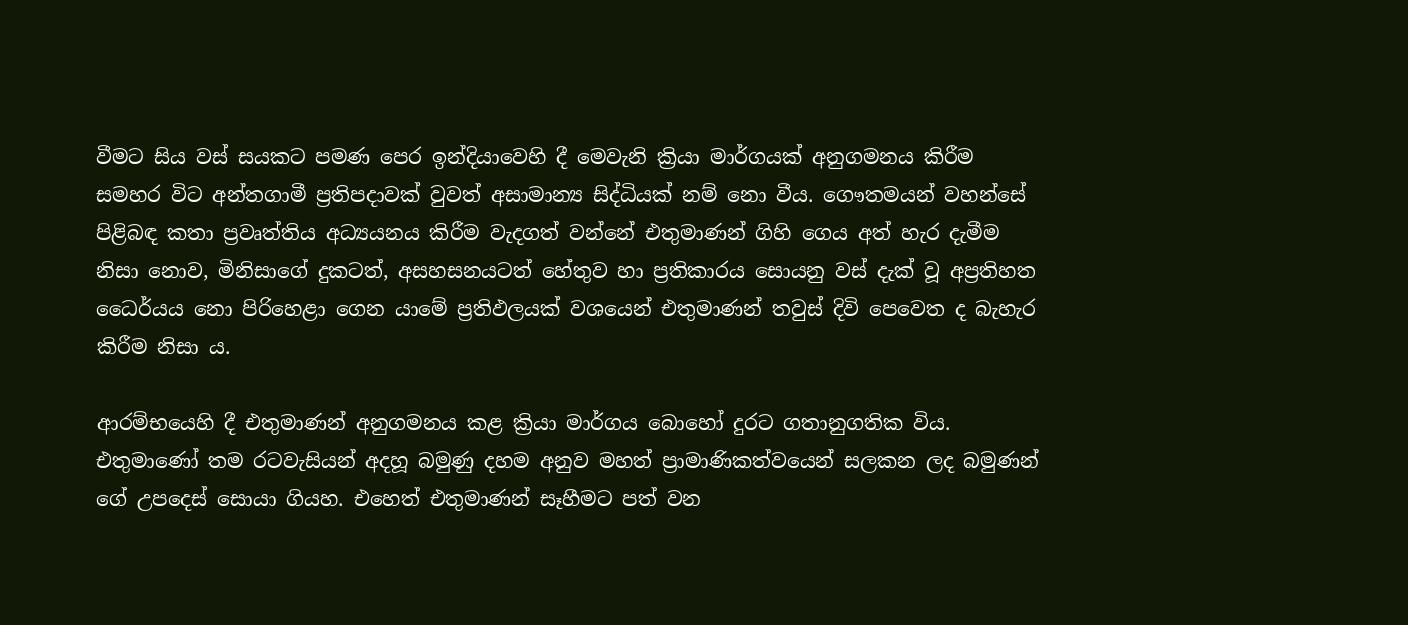වීමට සිය වස් සයකට පමණ පෙර ඉන්දියාවෙහි දී මෙවැනි ක්‍රියා මාර්ගයක් අනුගමනය කිරීම සමහර විට අන්තගාමී ප්‍රතිපදාවක් වුවත් අසාමාන්‍ය සිද්ධියක් නම් නො වීය. ගෞතමයන් වහන්සේ පිළිබඳ කතා ප්‍රවෘත්තිය අධ්‍යයනය කිරීම වැදගත් වන්නේ එතුමාණන් ගිහි ගෙය අත් හැර දැමීම නිසා නොව, මිනිසාගේ දුකටත්, අසහසනයටත් හේතුව හා ප්‍රතිකාරය සොයනු වස් දැක් වූ අප්‍රතිහත ධෛර්යය නො පිරිහෙළා ගෙන යාමේ ප්‍රතිඵලයක් වශයෙන් එතුමාණන් තවුස් දිවි පෙවෙත ද බැහැර කිරීම නිසා ය.

ආරම්භයෙහි දී එතුමාණන් අනුගමනය කළ ක්‍රියා මාර්ගය බොහෝ දුරට ගතානුගතික විය. එතුමාණෝ තම රටවැසියන් අදහූ බමුණු දහම අනුව මහත් ප්‍රාමාණිකත්වයෙන් සලකන ලද බමුණන් ගේ උපදෙස් සොයා ගියහ. එහෙත් එතුමාණන් සෑහීමට පත් වන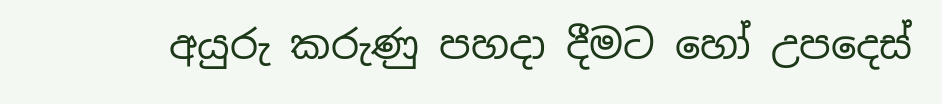අයුරු කරුණු පහදා දීමට හෝ උපදෙස්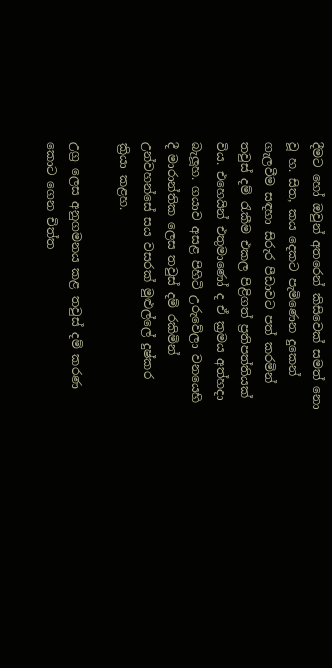දීමට හෝ ඔවුන් අතරෙන් කිසිවෙක් සමත් නො වූ හ. සිත, කය දෙකට පැමිණෙන දුකෙන් ගැලවීම සඳහා සිරුර පීඩාවට පත් කරමින් තවුස් දම් රැකීම එකල පිළිගත් ප්‍රතිපත්තියක් විය. එහෙයින් එතුමාණෝ ද ඒ ක්‍රමය අත්හදා බැලූහ. ගයාව අසළ පිහිටි උරුවේලා වනයෙහි දී මාරාන්තික ලෙස තවුස් දම් රකිමින් උන්වහන්සේ සය වසරක් මුළුල්ලේ දුෂ්කර ක්‍රියා කළහ.

උග්‍ර ලෙස අනුගමනය කළ තවුස් දම් කරණ කොට ගෙන චිත්ත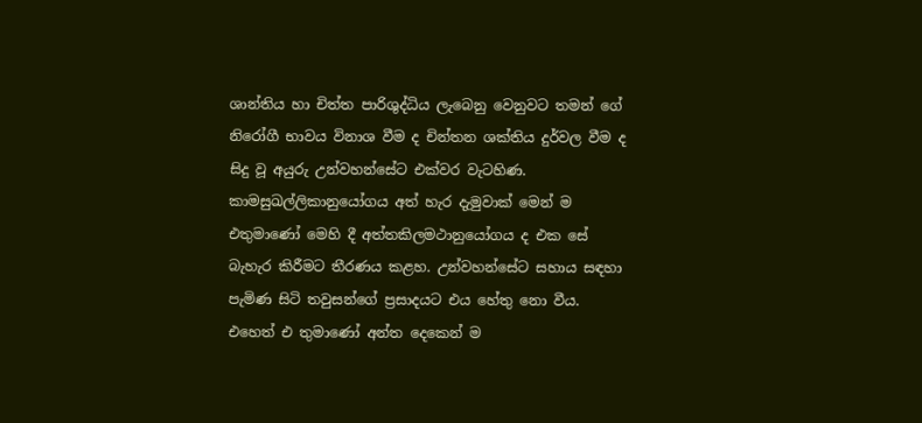ශාන්තිය හා චිත්ත පාරිශුද්ධිය ලැබෙනු වෙනුවට තමන් ගේ නිරෝගී භාවය විනාශ වීම ද චින්තන ශක්තිය දුර්වල වීම ද සිදු වූ අයුරු උන්වහන්සේට එක්වර වැටහිණ. කාමසුඛල්ලිකානුයෝගය අත් හැර දැමුවාක් මෙන් ම එතුමාණෝ මෙහි දී අත්තකිලමථානුයෝගය ද එක සේ බැහැර කිරීමට තීරණය කළහ. උන්වහන්සේට සහාය සඳහා පැමිණ සිටි තවුසන්ගේ ප්‍රසාදයට එය හේතු නො වීය. එහෙත් එ තුමාණෝ අන්ත දෙකෙන් ම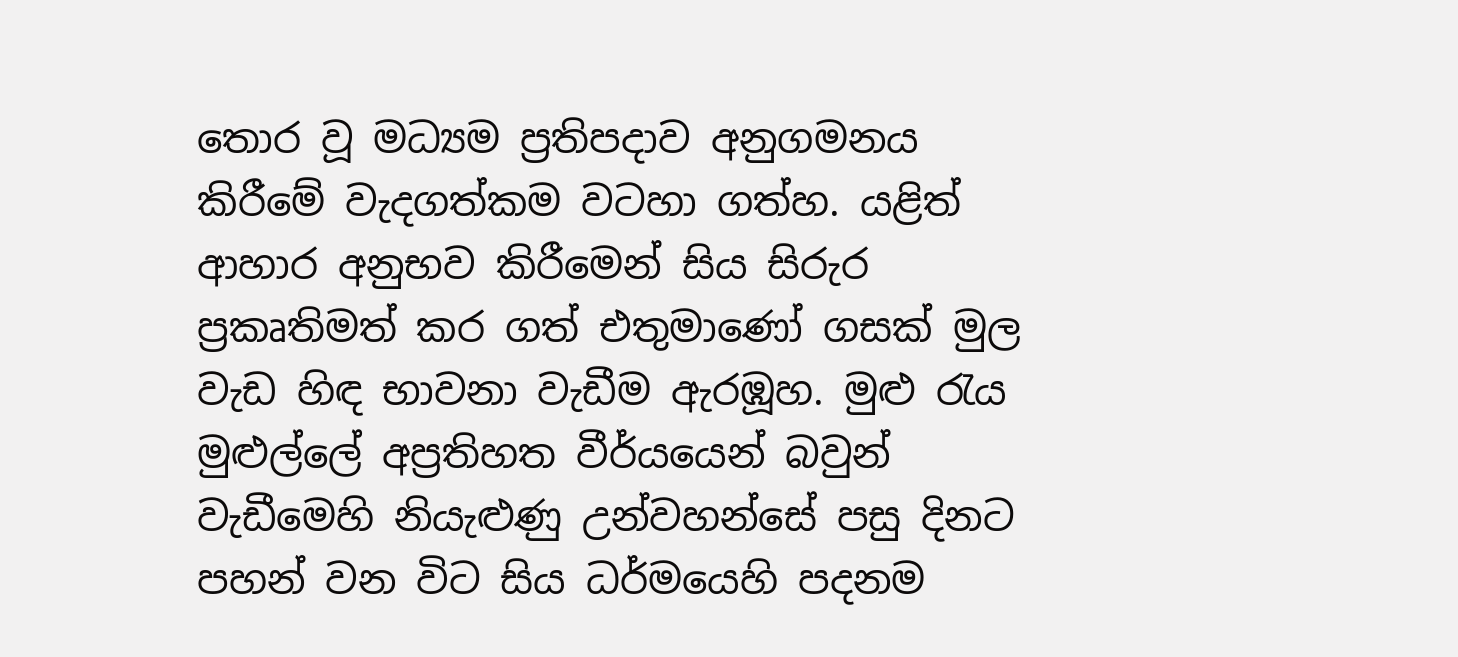තොර වූ මධ්‍යම ප්‍රතිපදාව අනුගමනය කිරීමේ වැදගත්කම වටහා ගත්හ. යළිත් ආහාර අනුභව කිරීමෙන් සිය සිරුර ප්‍රකෘතිමත් කර ගත් එතුමාණෝ ගසක් මුල වැඩ හිඳ භාවනා වැඩීම ඇරඹූහ. මුළු රැය මුළුල්ලේ අප්‍රතිහත වීර්යයෙන් බවුන් වැඩීමෙහි නියැළුණු උන්වහන්සේ පසු දිනට පහන් වන විට සිය ධර්මයෙහි පදනම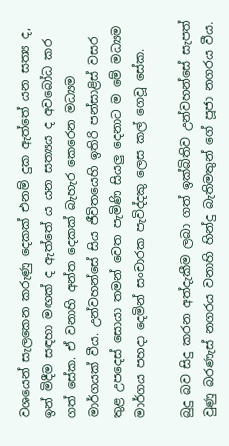වශයෙන් සැලකෙන කරුණු දෙකක් එනම් දුක ඇත්තේ යන සත්‍ය ද, ඉන් මිදීම සඳහා මඟක් ද ඇත්තේ ය යන සත්‍යය ද අවබෝධ කර ගත් සේක. ඒ වනාහි අන්ත දෙකක් බැහැර කෙරෙන මධ්‍යම මාර්ගයක් වීය. උන්වහන්සේ සිය ජීවිතයෙහි ඉතිරි පන්සාළිස් වසර තුළ උපදෙස් සොයා තමන් වෙත පැමිණි සියලු දෙනාට ම මේ මධ්‍යම මාර්ගය පහදා දෙමින් සංචාරක පැවිද්දකු ලෙස කල් ගෙවූ සේක.

බුදු බව සිදු කරන අත්දැකීම ලබා ගත් ඉක්බිතිව උන්වහන්සේ සැපත් වුණු බරණැස් නගරය වනාහි හින්දු බැතිමතුන් ගේ පූජා නගරය වීය.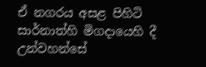ඒ නගරය අසළ පිහිටි සාර්නාත්හි මිගදායෙහි දී උන්වහන්සේ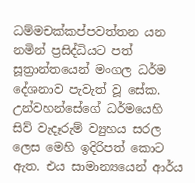ධම්මචක්කප්පවත්තන යන නමින් ප්‍රසිද්ධියට පත් සූත්‍රාන්තයෙන් මංගල ධර්ම දේශනාව පැවැත් වූ සේක. උන්වහන්සේගේ ධර්මයෙහි සිව් වැදෑරුම් ව්‍යුහය සරල ලෙස මෙහි ඉදිරිපත් කොට ඇත. එය සාමාන්‍යයෙන් ආර්ය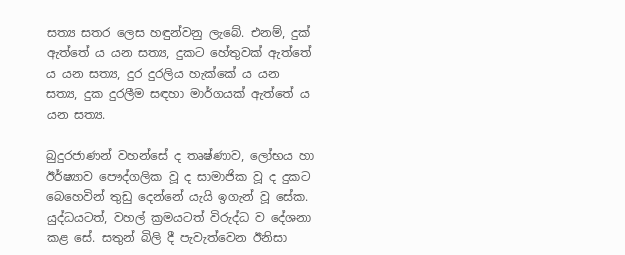සත්‍ය සතර ලෙස හඳුන්වනු ලැබේ. එනම්, දුක් ඇත්තේ ය යන සත්‍ය, දුකට හේතුවක් ඇත්තේ ය යන සත්‍ය, දුර දුරලිය හැක්කේ ය යන සත්‍ය, දුක දුරලීම සඳහා මාර්ගයක් ඇත්තේ ය යන සත්‍ය.

බුදුරජාණන් වහන්සේ ද තෘෂ්ණාව, ලෝභය හා ඊර්ෂ්‍යාව පෞද්ගලික වූ ද සාමාජික වූ ද දුකට බෙහෙවින් තුඩු දෙන්නේ යැයි ඉගැන් වූ සේක. යුද්ධයටත්, වහල් ක්‍රමයටත් විරුද්ධ ව දේශනා කළ සේ. සතුන් බිලි දී පැවැත්වෙන ඊනිසා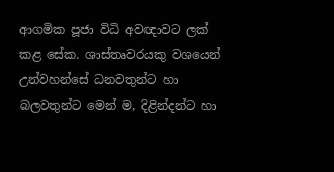ආගමික පූජා විධි අවඥාවට ලක් කළ සේක. ශාස්තෘවරයකු වශයෙන් උන්වහන්සේ ධනවතුන්ට හා බලවතුන්ට මෙන් ම, දිළින්දන්ට හා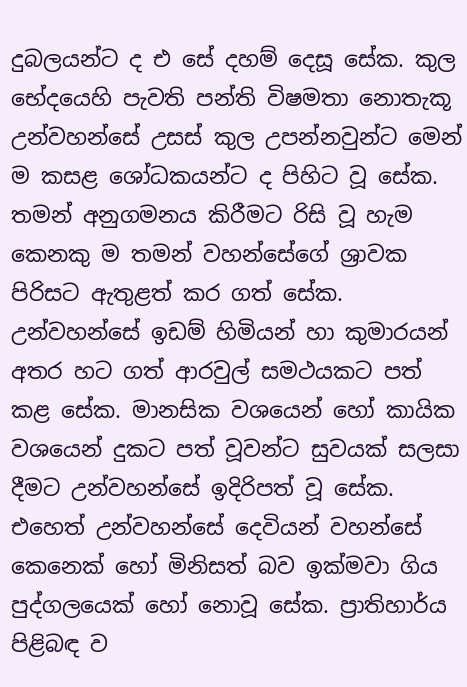දුබලයන්ට ද එ සේ දහම් දෙසූ සේක. කුල භේදයෙහි පැවති පන්ති විෂමතා නොතැකූ උන්වහන්සේ උසස් කුල උපන්නවුන්ට මෙන් ම කසළ ශෝධකයන්ට ද පිහිට වූ සේක. තමන් අනුගමනය කිරීමට රිසි වූ හැම කෙනකු ම තමන් වහන්සේගේ ශ්‍රාවක පිරිසට ඇතුළත් කර ගත් සේක. උන්වහන්සේ ඉඩම් හිමියන් හා කුමාරයන් අතර හට ගත් ආරවුල් සමථයකට පත් කළ සේක. මානසික වශයෙන් හෝ කායික වශයෙන් දුකට පත් වූවන්ට සුවයක් සලසා දීමට උන්වහන්සේ ඉදිරිපත් වූ සේක. එහෙත් උන්වහන්සේ දෙවියන් වහන්සේ කෙනෙක් හෝ මිනිසත් බව ඉක්මවා ගිය පුද්ගලයෙක් හෝ නොවූ සේක. ප්‍රාතිහාර්ය පිළිබඳ ව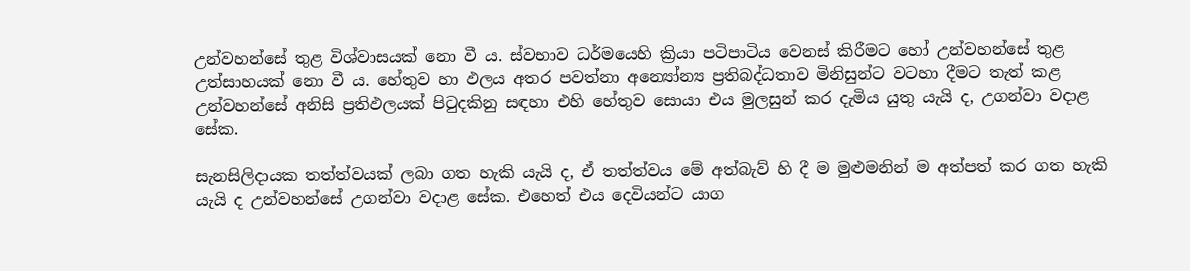උන්වහන්සේ තුළ විශ්වාසයක් නො වී ය. ස්වභාව ධර්මයෙහි ක්‍රියා පටිපාටිය වෙනස් කිරීමට හෝ උන්වහන්සේ තුළ උත්සාහයක් නො වී ය. හේතුව හා ඵලය අතර පවත්නා අන්‍යෝන්‍ය ප්‍රතිබද්ධතාව මිනිසුන්ට වටහා දීමට තැත් කළ උන්වහන්සේ අනිසි ප්‍රතිඵලයක් පිටුදකිනු සඳහා එහි හේතුව සොයා එය මුලසුන් කර දැමිය යුතු යැයි ද, උගන්වා වදාළ සේක.

සැනසිලිදායක තත්ත්වයක් ලබා ගත හැකි යැයි ද, ඒ තත්ත්වය මේ අත්බැව් හි දී ම මුළුමනින් ම අත්පත් කර ගත හැකි යැයි ද උන්වහන්සේ උගන්වා වදාළ සේක. එහෙත් එය දෙවියන්ට යාග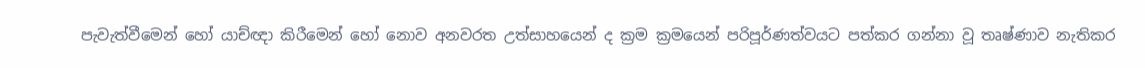පැවැත්වීමෙන් හෝ යාච්ඥා කිරීමෙන් හෝ නොව අනවරත උත්සාහයෙන් ද ක්‍රම ක්‍රමයෙන් පරිපූර්ණත්වයට පත්කර ගන්නා වූ තෘෂ්ණාව නැතිකර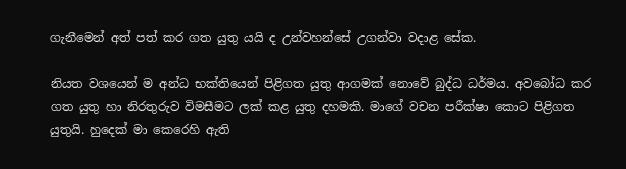ගැනීමෙන් අත් පත් කර ගත යුතු යයි ද උන්වහන්සේ උගන්වා වදාළ සේක.

නියත වශයෙන් ම අන්ධ භක්තියෙන් පිළිගත යුතු ආගමක් නොවේ බුද්ධ ධර්මය. අවබෝධ කර ගත යුතු හා නිරතුරුව විමසීමට ලක් කළ යුතු දහමකි. මාගේ වචන පරීක්ෂා කොට පිළිගත යුතුයි. හුදෙක් මා කෙරෙහි ඇති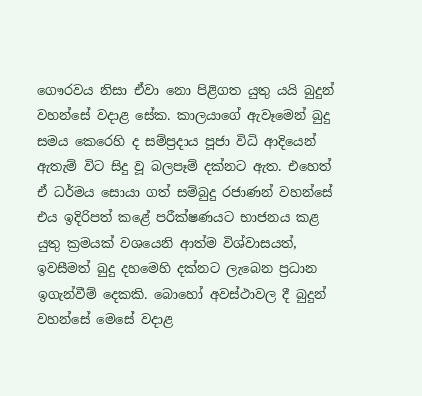ගෞරවය නිසා ඒවා නො පිළිගත යුතු යයි බුදුන් වහන්සේ වදාළ සේක. කාලයාගේ ඇවෑමෙන් බුදු සමය කෙරෙහි ද සම්ප්‍රදාය පූජා විධි ආදියෙන් ඇතැම් විට සිදු වූ බලපෑම් දක්නට ඇත. එහෙත් ඒ ධර්මය සොයා ගත් සම්බුදු රජාණන් වහන්සේ එය ඉදිරිපත් කළේ පරීක්ෂණයට භාජනය කළ යුතු ක්‍රමයක් වශයෙනි ආත්ම විශ්වාසයත්, ඉවසීමත් බුදු දහමෙහි දක්නට ලැබෙන ප්‍රධාන ඉගැන්වීම් දෙකකි. බොහෝ අවස්ථාවල දී බුදුන් වහන්සේ මෙසේ වදාළ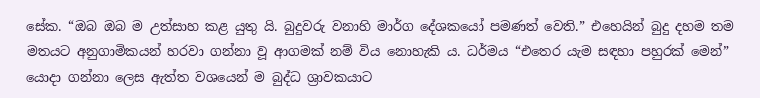සේක. “ඔබ ඔබ ම උත්සාහ කළ යුතු යි. බුදුවරු වනාහි මාර්ග දේශකයෝ පමණත් වෙති.” එහෙයින් බුදු දහම තම මතයට අනුගාමිකයන් හරවා ගන්නා වූ ආගමක් නම් විය නොහැකි ය. ධර්මය “එතෙර යැම සඳහා පහුරක් මෙන්” යොදා ගන්නා ලෙස ඇත්ත වශයෙන් ම බුද්ධ ශ්‍රාවකයාට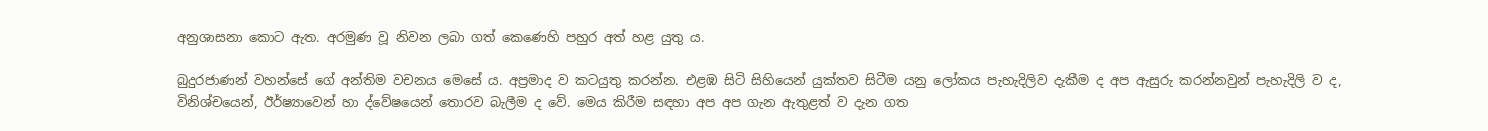අනුශාසනා කොට ඇත. අරමුණ වූ නිවන ලබා ගත් කෙණෙහි පහුර අත් හළ යුතු ය.

බුදුරජාණන් වහන්සේ ගේ අන්තිම වචනය මෙසේ ය. අප්‍රමාද ව කටයුතු කරන්න. එළඹ සිටි සිහියෙන් යුක්තව සිටීම යනු ලෝකය පැහැදිලිව දැකීම ද අප ඇසුරු කරන්නවුන් පැහැදිලි ව ද, විනිශ්චයෙන්, ඊර්ෂ්‍යාවෙන් හා ද්වේෂයෙන් තොරව බැලීම ද වේ. මෙය කිරීම සඳහා අප අප ගැන ඇතුළත් ව දැන ගත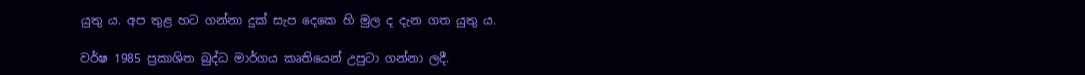යුතු ය. අප තුළ හට ගන්නා දුක් සැප දෙකෙ හි මුල ද දැන ගත යුතු ය.

වර්ෂ 1985 ප්‍රකාශිත බුද්ධ මාර්ගය කෘතියෙන් උපුටා ගන්නා ලදී.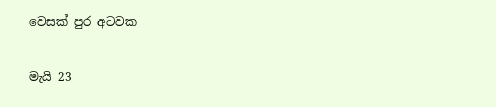වෙසක් පුර අටවක

මැයි 23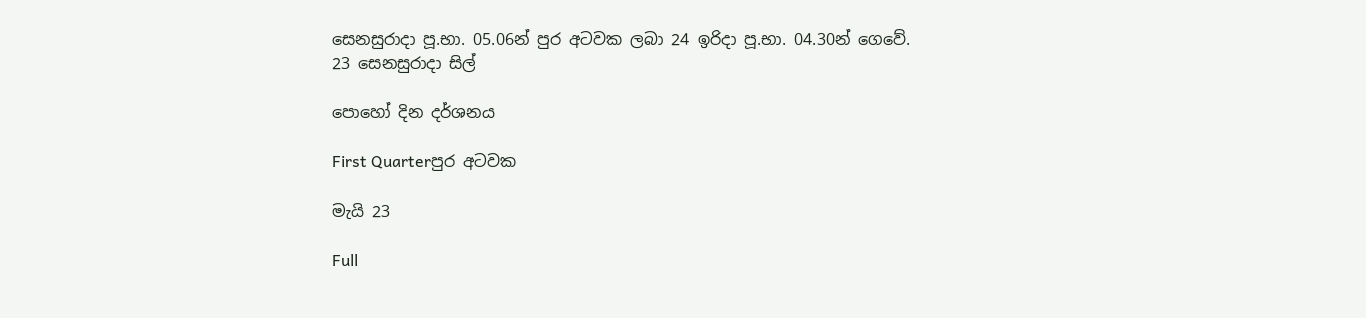සෙනසුරාදා පූ.භා. 05.06න් පුර අටවක ලබා 24 ඉරිදා පූ.භා. 04.30න් ගෙවේ.
23 සෙනසුරාදා සිල්

පොහෝ දින දර්ශනය

First Quarterපුර අටවක

මැයි 23

Full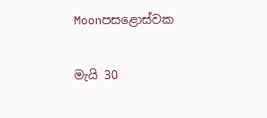Moonපසළොස්වක

මැයි 30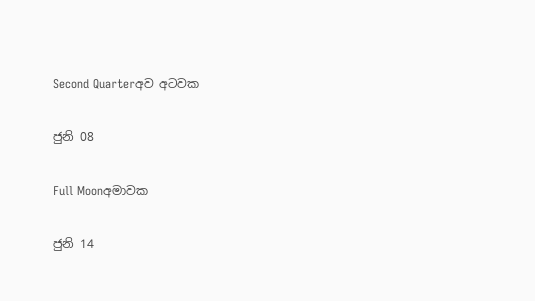Second Quarterඅව අටවක

ජුනි 08

Full Moonඅමාවක

ජුනි 14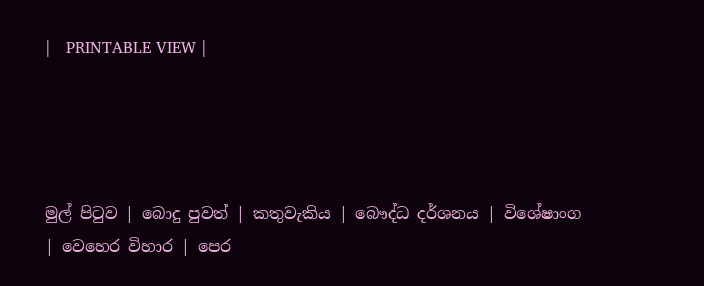|   PRINTABLE VIEW |




මුල් පිටුව | බොදු පුවත් | කතුවැකිය | බෞද්ධ දර්ශනය | විශේෂාංග | වෙහෙර විහාර | පෙර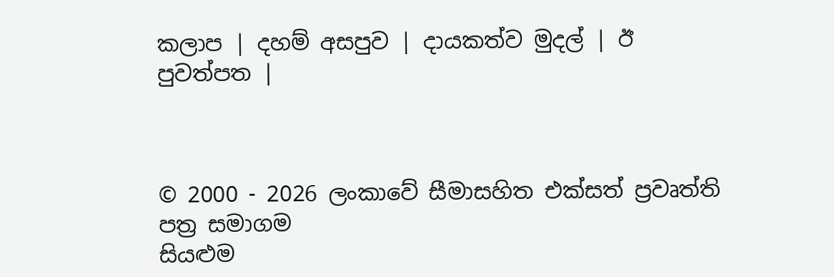කලාප | දහම් අසපුව | දායකත්ව මුදල් | ඊ පුවත්පත |



© 2000 - 2026 ලංකාවේ සීමාසහිත එක්සත් ප්‍රවෘත්ති පත්‍ර සමාගම
සියළුම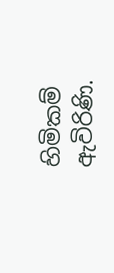හිමිකම් ඇවිරිණි.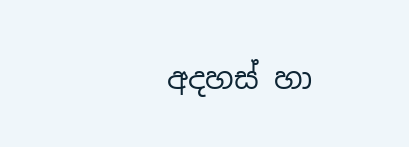අදහස් හා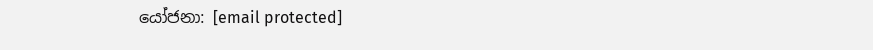යෝජනා: [email protected]